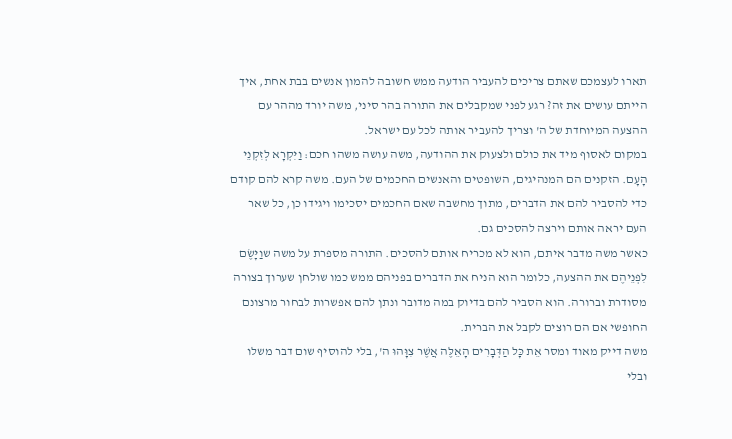תארו לעצמכם שאתם צריכים להעביר הודעה ממש חשובה להמון אנשים בבת אחת, איך הייתם עושים את זה? רגע לפני שמקבלים את התורה בהר סיני, משה יורד מההר עם ההצעה המיוחדת של ה' וצריך להעביר אותה לכל עם ישראל.
במקום לאסוף מיד את כולם ולצעוק את ההודעה, משה עושה משהו חכם: וַיִּקְרָא לְזִקְנֵי הָעָם. הזקנים הם המנהיגים, השופטים והאנשים החכמים של העם. משה קרא להם קודם כדי להסביר להם את הדברים, מתוך מחשבה שאם החכמים יסכימו ויגידו כן, כל שאר העם יראה אותם וירצה להסכים גם.
כאשר משה מדבר איתם, הוא לא מכריח אותם להסכים. התורה מספרת על משה שוַיָּשֶׂם לִפְנֵיהֶם את ההצעה, כלומר הוא הניח את הדברים בפניהם ממש כמו שולחן שערוך בצורה מסודרת וברורה. הוא הסביר להם בדיוק במה מדובר ונתן להם אפשרות לבחור מרצונם החופשי אם הם רוצים לקבל את הברית.
משה דייק מאוד ומסר אֵת כָּל הַדְּבָרִים הָאֵלֶּה אֲשֶׁר צִוָּהוּ ה', בלי להוסיף שום דבר משלו ובלי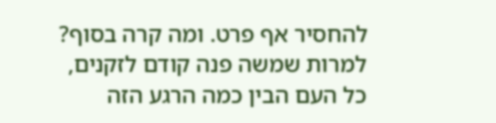להחסיר אף פרט. ומה קרה בסוף? למרות שמשה פנה קודם לזקנים, כל העם הבין כמה הרגע הזה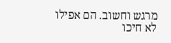מרגש וחשוב. הם אפילו לא חיכו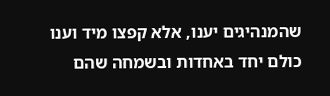שהמנהיגים יענו, אלא קפצו מיד וענו כולם יחד באחדות ובשמחה שהם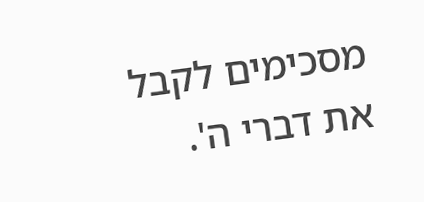מסכימים לקבל את דברי ה'.